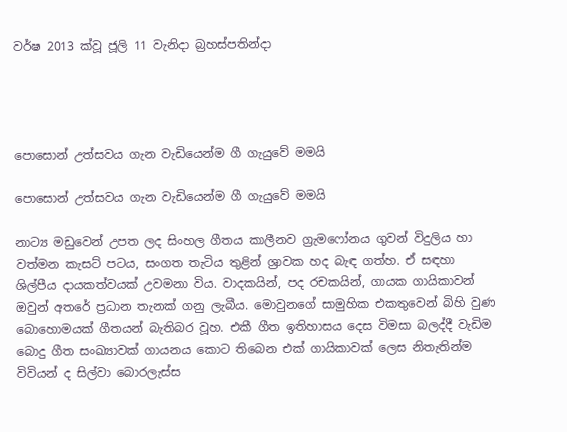වර්ෂ 2013 ක්වූ ජූලි 11 වැනිදා බ්‍රහස්පතින්දා




පොසොන් උත්සවය ගැන වැඩියෙන්ම ගී ගැයුවේ මමයි

පොසොන් උත්සවය ගැන වැඩියෙන්ම ගී ගැයුවේ මමයි

නාට්‍ය මඩුවෙන් උපත ලද සිංහල ගීතය කාලීනව ග්‍රැමෆෝනය ගුවන් විදුලිය හා වත්මන කැසට් පටය, සංගත තැටිය තුළින් ශ්‍රාවක හද බැඳ ගත්හ. ඒ සඳහා ශිල්පීය දායකත්වයක් උවමනා විය. වාදකයින්, පද රචකයින්, ගායක ගායිකාවන් ඔවුන් අතරේ ප්‍රධාන තැනක් ගනු ලැබීය. මොවුනගේ සාමුහික එකතුවෙන් බිහි වුණ බොහොමයක් ගීතයන් බැතිබර වූහ. එකී ගීත ඉතිහාසය දෙස විමසා බලද්දී වැඩිම බොදු ගීත සංඛ්‍යාවක් ගායනය කොට තිබෙන එක් ගායිකාවක් ලෙස නිතැතින්ම විවියන් ද සිල්වා බොරලැස්ස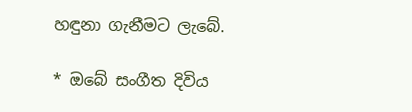හඳුනා ගැනීමට ලැබේ.

* ඔබේ සංගීත දිවිය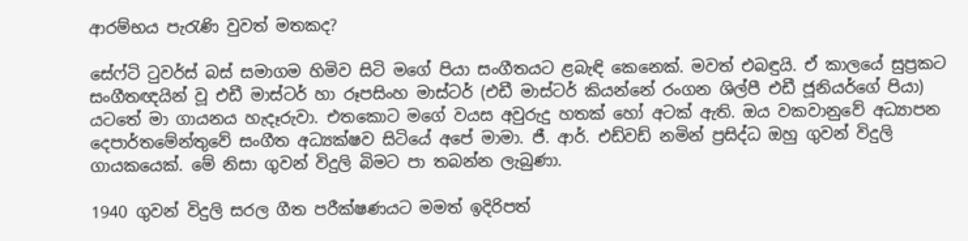ආරම්භය පැරැණි වුවත් මතකද?

සේෆ්ටි ටුවර්ස් බස් සමාගම හිමිව සිටි මගේ පියා සංගීතයට ළබැඳි කෙනෙක්. මවත් එබඳුයි. ඒ කාලයේ සුප්‍රකට සංගීතඥයින් වූ එඩී මාස්ටර් හා රූපසිංහ මාස්ටර් (එඩී මාස්ටර් කියන්නේ රංගන ශිල්පී එඩී ජූනියර්ගේ පියා) යටතේ මා ගායනය හැදෑරුවා. එතකොට මගේ වයස අවුරුදු හතක් හෝ අටක් ඇති. ඔය වකවානුවේ අධ්‍යාපන දෙපාර්තමේන්තුවේ සංගීත අධ්‍යක්ෂව සිටියේ අපේ මාමා. ජී. ආර්. එඩ්වඩ් නමින් ප්‍රසිද්ධ ඔහු ගුවන් විදුලි ගායකයෙක්. මේ නිසා ගුවන් විදුලි බිමට පා තබන්න ලැබුණා.

1940 ගුවන් විදුලි සරල ගීත පරීක්ෂණයට මමත් ඉදිරිපත්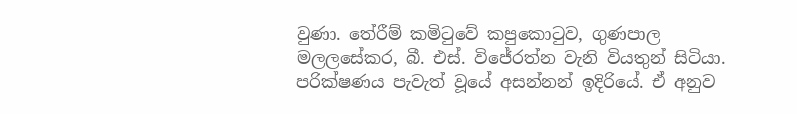වුණා. තේරීම් කමිටුවේ කපුකොටුව, ගුණපාල මලලසේකර, බී. එස්. විජේරත්න වැනි වියතුන් සිටියා. පරික්ෂණය පැවැත් වූයේ අසන්නන් ඉදිරියේ. ඒ අනුව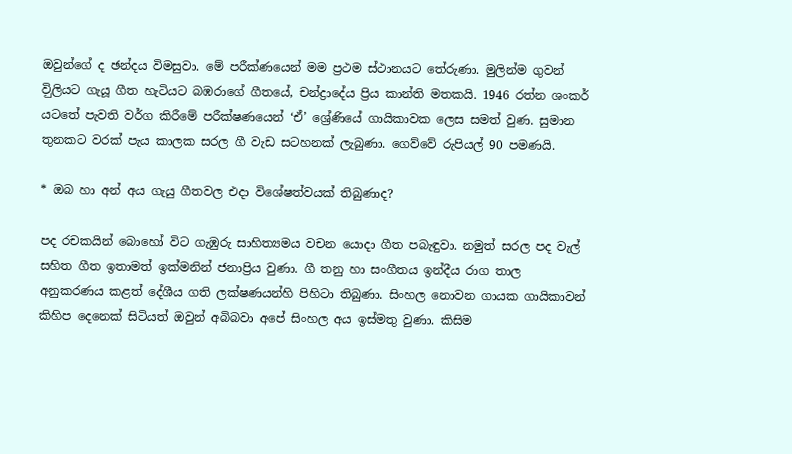ඔවුන්ගේ ද ඡන්දය විමසුවා. මේ පරීක්ණයෙන් මම ප්‍රථම ස්ථානයට තේරුණා. මුලින්ම ගුවන් විුලියට ගැයූ ගීත හැටියට බඹරාගේ ගීතයේ, චන්ද්‍රාදේය ප්‍රිය කාන්ති මතකයි. 1946 රත්න ශංකර් යටතේ පැවති වර්ග කිරීමේ පරීක්ෂණයෙන් ‘ඒ’ ශ්‍රේණියේ ගායිකාවක ලෙස සමත් වුණ. සුමාන තුනකට වරක් පැය කාලක සරල ගී වැඩ සටහනක් ලැබුණා. ගෙව්වේ රුපියල් 90 පමණයි.

* ඔබ හා අන් අය ගැයු ගීතවල එදා විශේෂත්වයක් තිබුණාද?

පද රචකයින් බොහෝ විට ගැඹුරු සාහිත්‍යමය වචන යොදා ගීත පබැඳුවා. නමුත් සරල පද වැල් සහිත ගීත ඉතාමත් ඉක්මනින් ජනාප්‍රිය වුණා. ගී තනු හා සංගීතය ඉන්දීය රාග තාල අනුකරණය කළත් දේශීය ගති ලක්ෂණයන්හි පිහිටා තිබුණා. සිංහල නොවන ගායක ගායිකාවන් කිහිප දෙනෙක් සිටියත් ඔවුන් අබිබවා අපේ සිංහල අය ඉස්මතු වුණා. කිසිම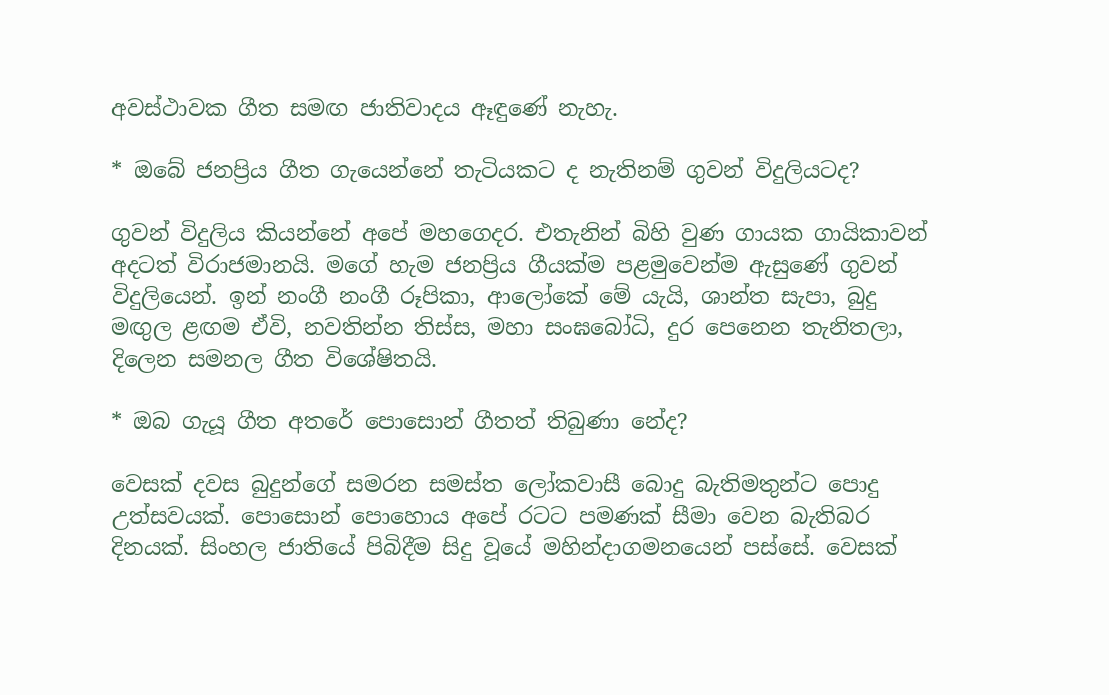අවස්ථාවක ගීත සමඟ ජාතිවාදය ඈඳුණේ නැහැ.

* ඔබේ ජනප්‍රිය ගීත ගැයෙන්නේ තැටියකට ද නැතිනම් ගුවන් විදුලියටද?

ගුවන් විදුලිය කියන්නේ අපේ මහගෙදර. එතැනින් බිහි වුණ ගායක ගායිකාවන් අදටත් විරාජමානයි. මගේ හැම ජනප්‍රිය ගීයක්ම පළමුවෙන්ම ඇසුණේ ගුවන් විදුලියෙන්. ඉන් නංගී නංගී රූපිකා, ආලෝකේ මේ යැයි, ශාන්ත සැපා, බුදු මඟුල ළඟම ඒවි, නවතින්න තිස්ස, මහා සංඝබෝධි, දුර පෙනෙන තැනිතලා, දිලෙන සමනල ගීත විශේෂිතයි.

* ඔබ ගැයූ ගීත අතරේ පොසොන් ගීතත් තිබුණා නේද?

වෙසක් දවස බුදුන්ගේ සමරන සමස්ත ලෝකවාසී බොදු බැතිමතුන්ට පොදු උත්සවයක්. පොසොන් පොහොය අපේ රටට පමණක් සීමා වෙන බැතිබර දිනයක්. සිංහල ජාතියේ පිබිදීම සිදු වූයේ මහින්දාගමනයෙන් පස්සේ. වෙසක්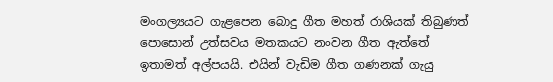මංගල්‍යයට ගැළපෙන බොදු ගීත මහත් රාශියක් තිබුණත් පොසොන් උත්සවය මතකයට නංවන ගීත ඇත්තේ ඉතාමත් අල්පයයි. එයින් වැඩිම ගීත ගණනක් ගැයු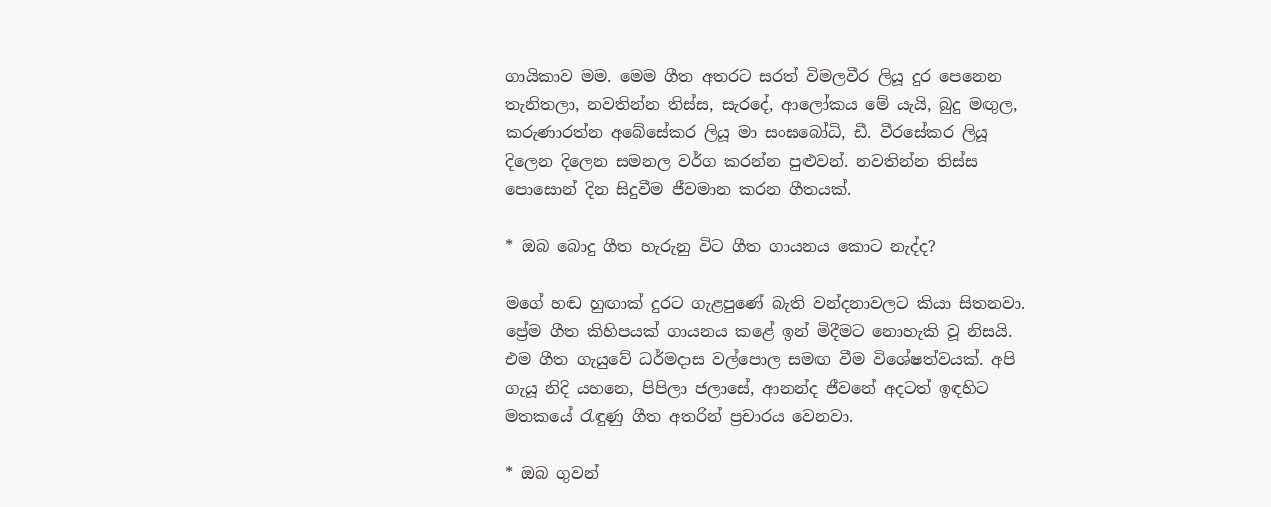ගායිකාව මම. මෙම ගීත අතරට සරත් විමලවීර ලියූ දුර පෙනෙන තැනිතලා, නවතින්න තිස්ස, සැරදේ, ආලෝකය මේ යැයි, බුදු මඟුල, කරුණාරත්න අබේසේකර ලියූ මා සංඝබෝධි, ඩී. වීරසේකර ලියූ දිලෙන දිලෙන සමනල වර්ග කරන්න පුළුවන්. නවතින්න තිස්ස පොසොන් දින සිදුවීම ජීවමාන කරන ගීතයක්.

* ඔබ බොදු ගීත හැරුනු විට ගීත ගායනය කොට නැද්ද?

මගේ හඬ හුඟාක් දුරට ගැළපුණේ බැති වන්දනාවලට කියා සිතනවා. ප්‍රේම ගීත කිහිපයක් ගායනය කළේ ඉන් මිදීමට නොහැකි වූ නිසයි. එම ගීත ගැයුවේ ධර්මදාස වල්පොල සමඟ වීම විශේෂත්වයක්. අපි ගැයූ නිදි යහනෙ, පිපිලා ජලාසේ, ආනන්ද ජීවනේ අදටත් ඉඳහිට මතකයේ රැඳුණු ගීත අතරින් ප්‍රචාරය වෙනවා.

* ඔබ ගුවන්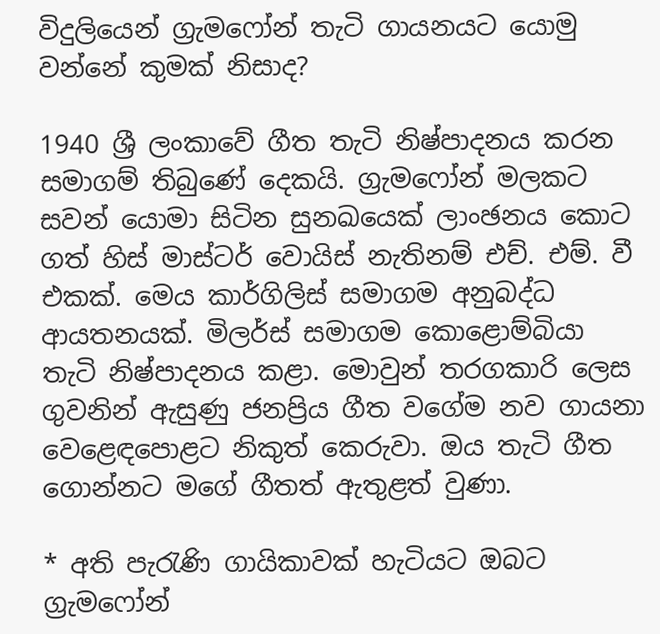විදුලියෙන් ග්‍රැමෆෝන් තැටි ගායනයට යොමු වන්නේ කුමක් නිසාද?

1940 ශ්‍රී ලංකාවේ ගීත තැටි නිෂ්පාදනය කරන සමාගම් තිබුණේ දෙකයි. ග්‍රැමෆෝන් මලකට සවන් යොමා සිටින සුනඛයෙක් ලාංඡනය කොට ගත් හිස් මාස්ටර් වොයිස් නැතිනම් එච්. එම්. වී එකක්. මෙය කාර්ගිලිස් සමාගම අනුබද්ධ ආයතනයක්. මිලර්ස් සමාගම කොළොම්බියා තැටි නිෂ්පාදනය කළා. මොවුන් තරගකාරි ලෙස ගුවනින් ඇසුණු ජනප්‍රිය ගීත වගේම නව ගායනා වෙළෙඳපොළට නිකුත් කෙරුවා. ඔය තැටි ගීත ගොන්නට මගේ ගීතත් ඇතුළත් වුණා.

* අති පැරැණි ගායිකාවක් හැටියට ඔබට ග්‍රැමෆෝන්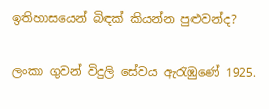ඉතිහාසයෙන් බිඳක් කියන්න පුළුවන්ද?

ලංකා ගුවන් විදුලි සේවය ඇරැඹුණේ 1925.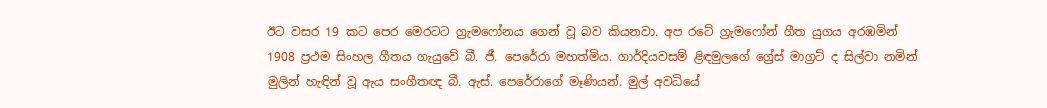ඊට වසර 19 කට පෙර මෙරටට ග්‍රැමෆෝනය ගෙන් වූ බව කියනවා. අප රටේ ග්‍රැමෆෝන් ගීත යුගය අරඹමින් 1908 ප්‍රථම සිංහල ගීතය ගැයුවේ බී. ජී. පෙරේරා මහත්මිය. ගාර්දියවසම් ළිඳමුලගේ ග්‍රේස් මාග්‍රට් ද සිල්වා නමින් මුලින් හැඳින් වූ ඇය සංගීතඥ බී. ඇස්. පෙරේරාගේ මෑණියන්. මුල් අවධියේ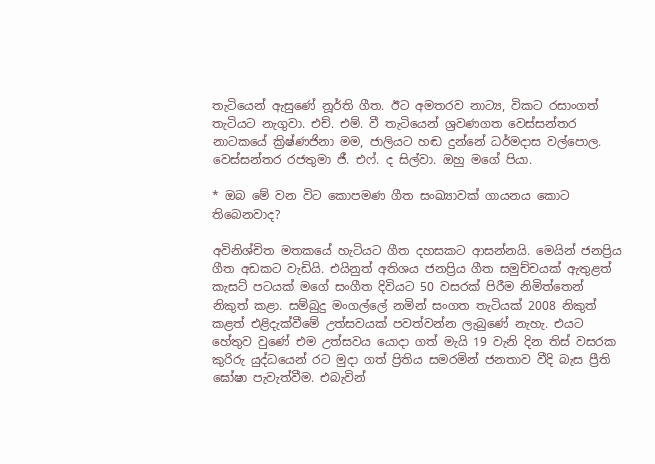තැටියෙන් ඇසුණේ නූර්ති ගීත. ඊට අමතරව නාට්‍ය, විකට රසාංගත් තැටියට නැගුවා. එච්. එම්. වී තැටියෙන් ශ්‍රවණගත වෙස්සන්තර නාටකයේ ක්‍රිෂ්ණජිනා මම, ජාලියට හඬ දුන්නේ ධර්මදාස වල්පොල. වෙස්සන්තර රජතුමා ජී. එෆ්. ද සිල්වා. ඔහු මගේ පියා.

* ඔබ මේ වන විට කොපමණ ගීත සංඛ්‍යාවක් ගායනය කොට තිබෙනවාද?

අවිනිශ්චිත මතකයේ හැටියට ගීත දහසකට ආසන්නයි. මෙයින් ජනප්‍රිය ගීත අඩකට වැඩියි. එයිනුත් අතිශය ජනප්‍රිය ගීත සමුච්චයක් ඇතුළත් කැසට් පටයක් මගේ සංගීත දිවියට 50 වසරක් පිරීම නිමිත්තෙන් නිකුත් කළා. සම්බුදු මංගල්ලේ නමින් සංගත තැටියක් 2008 නිකුත් කළත් එළිදැක්වීමේ උත්සවයක් පවත්වන්න ලැබුණේ නැහැ. එයට හේතුව වුණේ එම උත්සවය යොදා ගත් මැයි 19 වැනි දින තිස් වසරක කුරිරු යුද්ධයෙන් රට මුදා ගත් ප්‍රිතිය සමරමින් ජනතාව වීදි බැස ප්‍රීති ඝෝෂා පැවැත්වීම. එබැවින්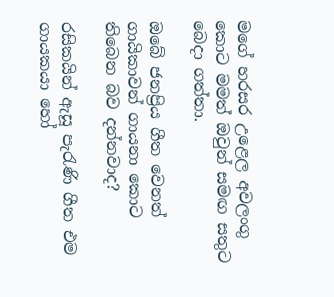මගේ හරසර උළෙල අවලංගු කොට මමත් ඔවුන් සමඟ සතුට බෙදා ගත්තා.

ඔබේ ජනප්‍රිය ගීත වෙනත් ගායිකාවන් ගායනා කොට තිබෙන බව දන්නවාද?

රසිකයින් ඇසූ පැරැණි ගීත එම ගායකයා හෝ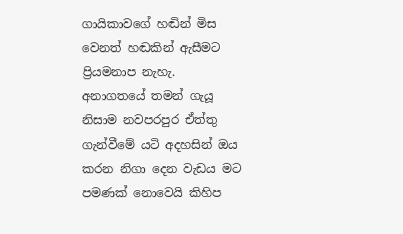ගායිකාවගේ හඬින් මිස වෙනත් හඬකින් ඇසීමට ප්‍රියමනාප නැහැ. අනාගතයේ තමන් ගැයූ නිසාම නවපරපුර ඒත්තු ගැන්වීමේ යටි අදහසින් ඔය කරන නිගා දෙන වැඩය මට පමණක් නොවෙයි කිහිප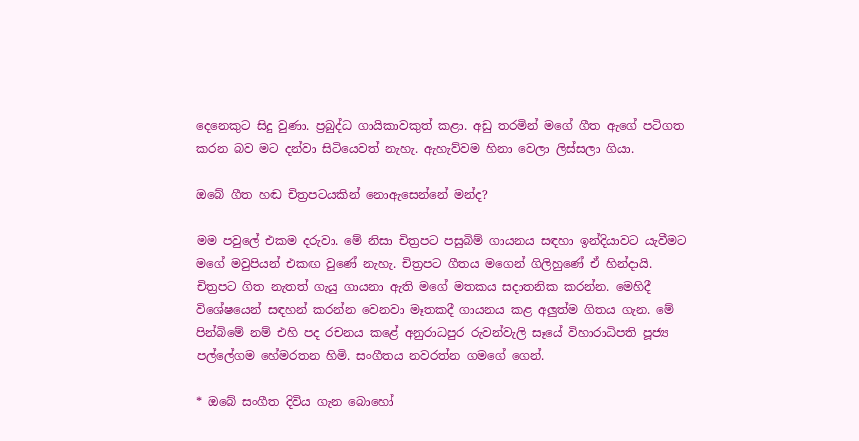දෙනෙකුට සිදු වුණා. ප්‍රබුද්ධ ගායිකාවකුත් කළා. අඩු තරමින් මගේ ගීත ඇගේ පටිගත කරන බව මට දන්වා සිටියෙවත් නැහැ. ඇහැව්වම හිනා වෙලා ලිස්සලා ගියා.

ඔබේ ගීත හඬ චිත්‍රපටයකින් නොඇසෙන්නේ මන්ද?

මම පවුලේ එකම දරුවා. මේ නිසා චිත්‍රපට පසුබිම් ගායනය සඳහා ඉන්දියාවට යැවීමට මගේ මවුපියන් එකඟ වුණේ නැහැ. චිත්‍රපට ගීතය මගෙන් ගිලිහුණේ ඒ හින්දායි. චිත්‍රපට ගිත නැතත් ගැයු ගායනා ඇති මගේ මතකය සදාතනික කරන්න. මෙහිදී විශේෂයෙන් සඳහන් කරන්න වෙනවා මෑතකදී ගායනය කළ අලුත්ම ගිතය ගැන. මේ පින්බිමේ නම් එහි පද රචනය කළේ අනුරාධපුර රුවන්වැලි සෑයේ විහාරාධිපති පූජ්‍ය පල්ලේගම හේමරතන හිමි. සංගීතය නවරත්න ගමගේ ගෙන්.

* ඔබේ සංගීත දිවිය ගැන බොහෝ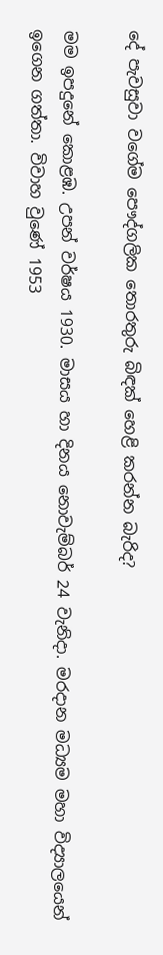දේ පැවසුවා වගේම පෞද්ගලික තොරතුරු බිඳක් හෙළි කරන්න බැරිද?

මම ඉපදුනේ කොළඹ. උපන් වර්ෂය 1930. මාසය හා දිනය නොවැම්බර් 24 වැනිදා. මරදාන මධ්‍යම මහා විද්‍යාලයෙන් ඉගෙන ගත්තා. විවාහ වුණේ 1953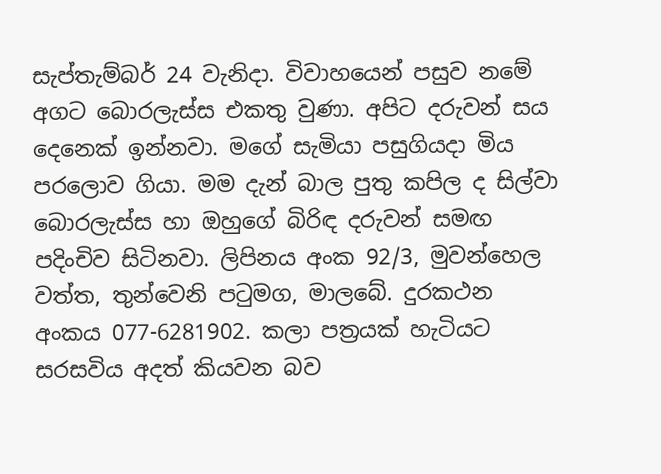සැප්තැම්බර් 24 වැනිදා. විවාහයෙන් පසුව නමේ අගට බොරලැස්ස එකතු වුණා. අපිට දරුවන් සය දෙනෙක් ඉන්නවා. මගේ සැමියා පසුගියදා මිය පරලොව ගියා. මම දැන් බාල පුතු කපිල ද සිල්වා බොරලැස්ස හා ඔහුගේ බිරිඳ දරුවන් සමඟ පදිංචිව සිටිනවා. ලිපිනය අංක 92/3, මුවන්හෙල වත්ත, තුන්වෙනි පටුමග, මාලබේ. දුරකථන අංකය 077-6281902. කලා පත්‍රයක් හැටියට සරසවිය අදත් කියවන බව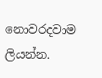නොවරදවාම ලියන්න.